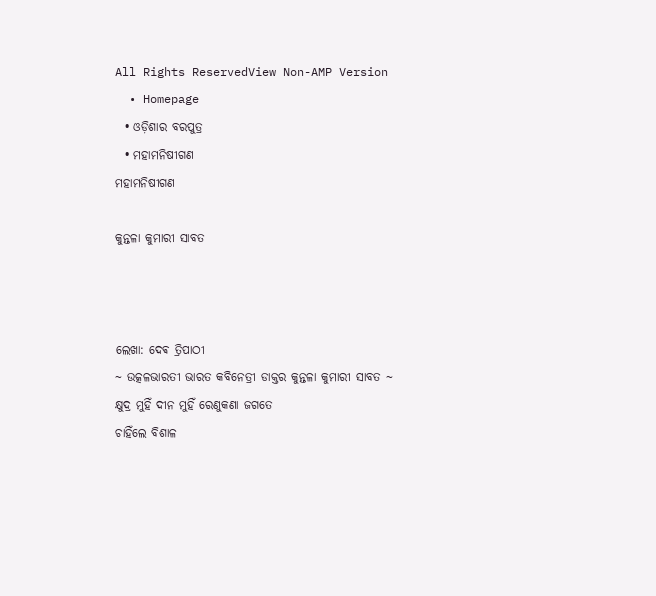All Rights ReservedView Non-AMP Version
  • Homepage
  • ଓଡ଼ିଶାର ବରପୁତ୍ର
  • ମହାମନିଷୀଗଣ
ମହାମନିଷୀଗଣ

କୁନ୍ତଳା କୁମାରୀ ସାବତ



ଲେଖା: ଦେଵ ତ୍ରିପାଠୀ
~ ଉତ୍କଳଭାରତୀ ଭାରତ କବିନେତ୍ରୀ ଡାକ୍ତର କୁନ୍ତଳା କୁମାରୀ ସାବତ ~
କ୍ଷୁଦ୍ର ମୁହିଁ ଦୀନ ମୁହିଁ ରେଣୁକଣା ଜଗତେ
ଚାହିଁଲେ ବିଶାଳ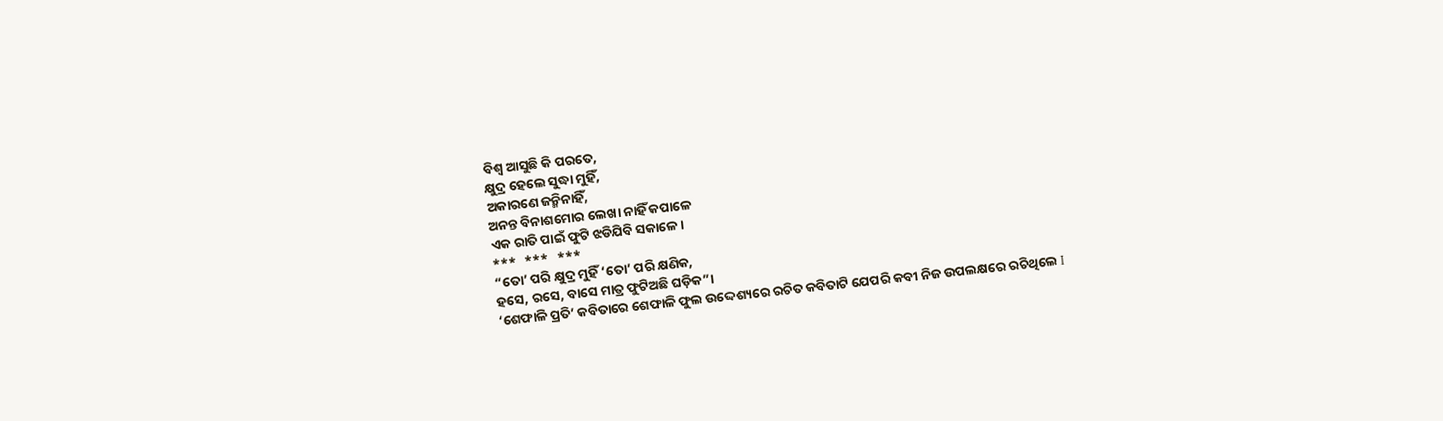ବିଶ୍ବ ଆସୁଛି କି ପରତେ,
କ୍ଷୁଦ୍ର ହେଲେ ସୁଦ୍ଧା ମୁହିଁ,
ଅକାରଣେ ଜନ୍ମିନାହିଁ,
ଅନନ୍ତ ବିନାଶମୋର ଲେଖା ନାହିଁ କପାଳେ
ଏକ ରାତି ପାଇଁ ଫୁଟି ଝଡିଯିବି ସକାଳେ।
***   ***   ***
“ତୋ’ ପରି କ୍ଷୁଦ୍ର ମୁହିଁ ‘ତୋ’ ପରି କ୍ଷଣିକ,
ହସେ, ରସେ, ବାସେ ମାତ୍ର ଫୁଟିଅଛି ଘଡ଼ିକ”।
‘ଶେଫାଳି ପ୍ରତି’ କବିତାରେ ଶେଫାଳି ଫୁଲ ଉଦ୍ଦେଶ୍ୟରେ ରଚିତ କବିତାଟି ଯେପରି କବୀ ନିଜ ଉପଲକ୍ଷରେ ରଚିଥିଲେ I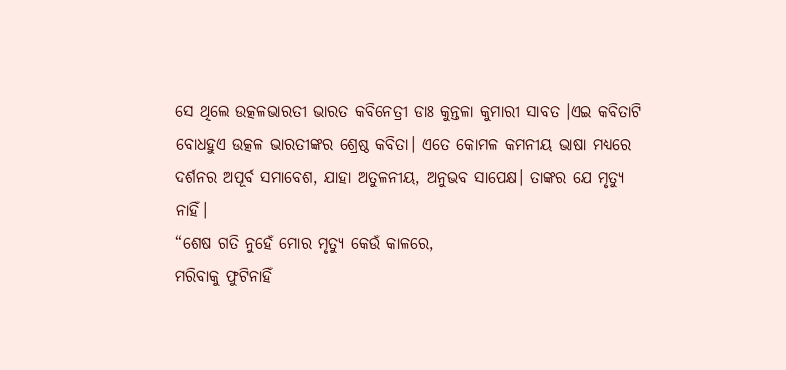ସେ ଥିଲେ ଉତ୍କଳଭାରତୀ ଭାରତ କବିନେତ୍ରୀ ଡାଃ କୁନ୍ତଳା କୁମାରୀ ସାବତ ।ଏଇ କବିତାଟି ବୋଧହୁଏ ଉତ୍କଳ ଭାରତୀଙ୍କର ଶ୍ରେଷ୍ଠ କବିତା। ଏତେ କୋମଳ କମନୀୟ ଭାଷା ମଧ୍ୟରେ ଦର୍ଶନର ଅପୂର୍ବ ସମାବେଶ, ଯାହା ଅତୁଳନୀୟ, ଅନୁଭବ ସାପେକ୍ଷ। ତାଙ୍କର ଯେ ମୃତ୍ୟୁ ନାହିଁ।
“ଶେଷ ଗତି ନୁହେଁ ମୋର ମୃତ୍ୟୁ କେଉଁ କାଳରେ,
ମରିବାକୁ ଫୁଟିନାହିଁ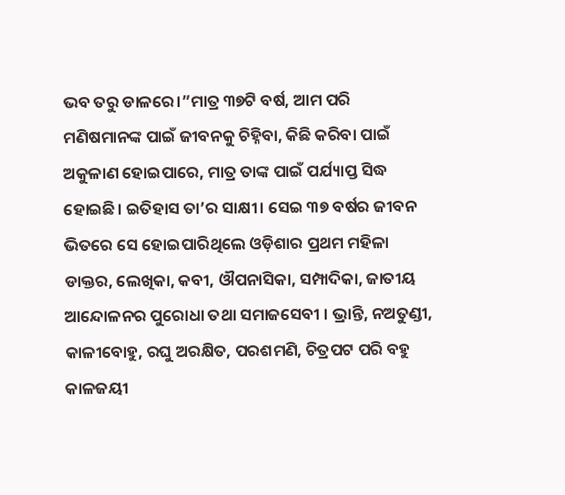ଭବ ତରୁ ଡାଳରେ।”ମାତ୍ର ୩୭ଟି ବର୍ଷ, ଆମ ପରି ମଣିଷମାନଙ୍କ ପାଇଁ ଜୀବନକୁ ଚିହ୍ନିବା, କିଛି କରିବା ପାଇଁ ଅକୁଳାଣ ହୋଇପାରେ, ମାତ୍ର ତାଙ୍କ ପାଇଁ ପର୍ଯ୍ୟାପ୍ତ ସିଦ୍ଧ ହୋଇଛି। ଇତିହାସ ତା’ର ସାକ୍ଷୀ। ସେଇ ୩୭ ବର୍ଷର ଜୀବନ ଭିତରେ ସେ ହୋଇପାରିଥିଲେ ଓଡ଼ିଶାର ପ୍ରଥମ ମହିଳା ଡାକ୍ତର, ଲେଖିକା, କବୀ, ଔପନାସିକା, ସମ୍ପାଦିକା, ଜାତୀୟ ଆନ୍ଦୋଳନର ପୁରୋଧା ତଥା ସମାଜସେବୀ । ଭ୍ରାନ୍ତି, ନଅତୁଣ୍ଡୀ, କାଳୀବୋହୁ, ରଘୁ ଅରକ୍ଷିତ, ପରଶମଣି, ଚିତ୍ରପଟ ପରି ବହୁ କାଳଜୟୀ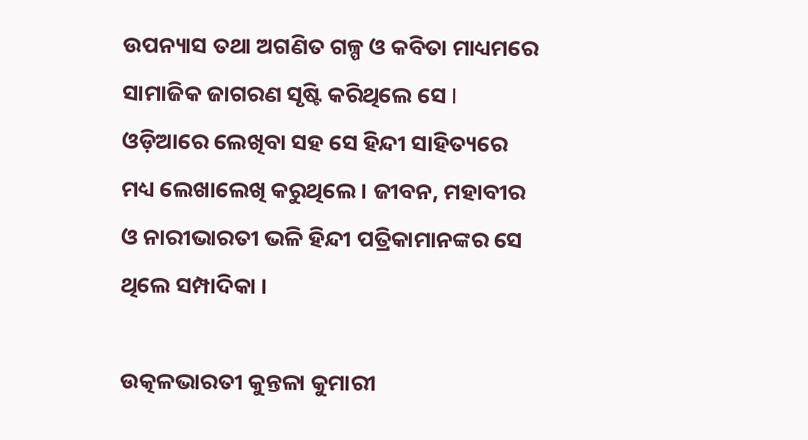ଉପନ୍ୟାସ ତଥା ଅଗଣିତ ଗଳ୍ପ ଓ କବିତା ମାଧ୍ୟମରେ ସାମାଜିକ ଜାଗରଣ ସୃଷ୍ଟି କରିଥିଲେ ସେ I ଓଡ଼ିଆରେ ଲେଖିବା ସହ ସେ ହିନ୍ଦୀ ସାହିତ୍ୟରେ ମଧ୍ୟ ଲେଖାଲେଖି କରୁଥିଲେ । ଜୀବନ, ମହାବୀର ଓ ନାରୀଭାରତୀ ଭଳି ହିନ୍ଦୀ ପତ୍ରିକାମାନଙ୍କର ସେ ଥିଲେ ସମ୍ପାଦିକା ।

ଉତ୍କଳଭାରତୀ କୁନ୍ତଳା କୁମାରୀ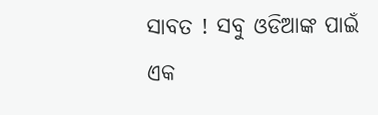ସାବତ ! ସବୁ ଓଡିଆଙ୍କ ପାଇଁ ଏକ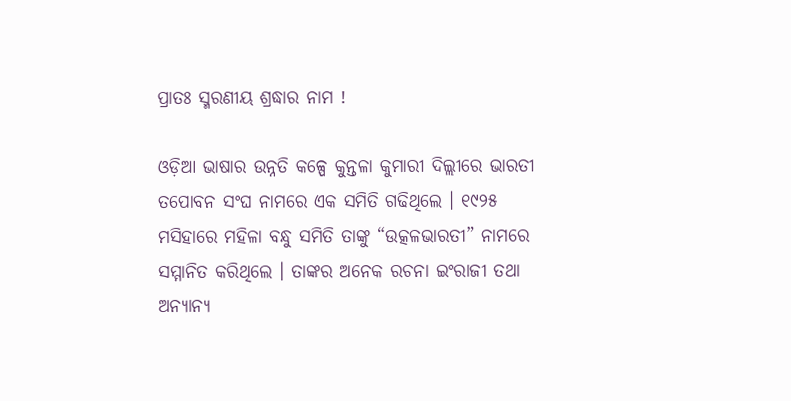ପ୍ରାତଃ ସ୍ମରଣୀୟ ଶ୍ରଦ୍ଧାର ନାମ !

ଓଡ଼ିଆ ଭାଷାର ଉନ୍ନତି କଳ୍ପେ କୁନ୍ତଳା କୁମାରୀ ଦିଲ୍ଲୀରେ ଭାରତୀ ତପୋବନ ସଂଘ ନାମରେ ଏକ ସମିତି ଗଢିଥିଲେ । ୧୯୨୫ ମସିହାରେ ମହିଳା ବନ୍ଧୁ ସମିତି ତାଙ୍କୁ “ଉତ୍କଳଭାରତୀ” ନାମରେ ସମ୍ମାନିତ କରିଥିଲେ । ତାଙ୍କର ଅନେକ ରଚନା ଇଂରାଜୀ ତଥା ଅନ୍ୟାନ୍ୟ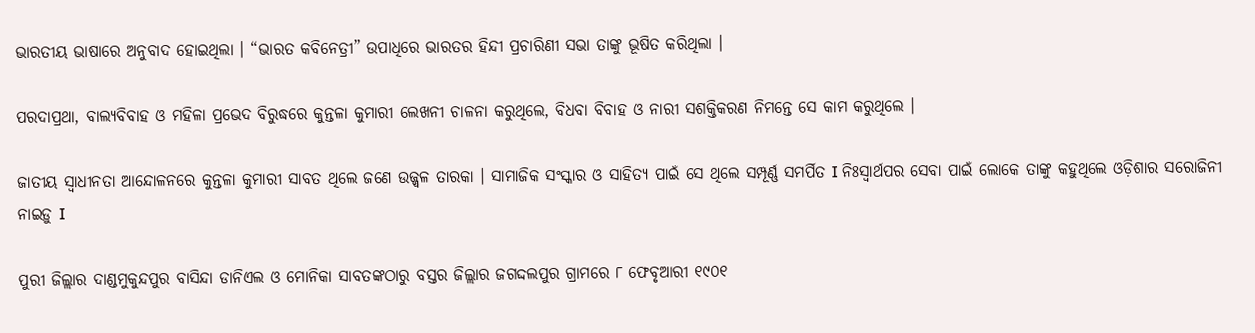ଭାରତୀୟ ଭାଷାରେ ଅନୁବାଦ ହୋଇଥିଲା । “ଭାରତ କବିନେତ୍ରୀ” ଉପାଧିରେ ଭାରତର ହିନ୍ଦୀ ପ୍ରଚାରିଣୀ ସଭା ତାଙ୍କୁ ଭୂଷିତ କରିଥିଲା ।

ପରଦାପ୍ରଥା, ବାଲ୍ୟବିବାହ ଓ ମହିଳା ପ୍ରଭେଦ ବିରୁଦ୍ଧରେ କୁନ୍ତଳା କୁମାରୀ ଲେଖନୀ ଚାଳନା କରୁଥିଲେ, ବିଧବା ବିବାହ ଓ ନାରୀ ସଶକ୍ତିକରଣ ନିମନ୍ତେ ସେ କାମ କରୁଥିଲେ ।

ଜାତୀୟ ସ୍ଵାଧୀନତା ଆନ୍ଦୋଳନରେ କୁନ୍ତଳା କୁମାରୀ ସାବତ ଥିଲେ ଜଣେ ଉଜ୍ଜ୍ଵଳ ତାରକା । ସାମାଜିକ ସଂସ୍କାର ଓ ସାହିତ୍ୟ ପାଇଁ ସେ ଥିଲେ ସମ୍ପୂର୍ଣ୍ଣ ସମର୍ପିତ I ନିଃସ୍ୱାର୍ଥପର ସେବା ପାଇଁ ଲୋକେ ତାଙ୍କୁ କହୁଥିଲେ ଓଡ଼ିଶାର ସରୋଜିନୀ ନାଇଡ଼ୁ I

ପୁରୀ ଜିଲ୍ଲାର ଦାଣ୍ଡମୁକୁନ୍ଦପୁର ବାସିନ୍ଦା ଡାନିଏଲ ଓ ମୋନିକା ସାବତଙ୍କଠାରୁ ବସ୍ତର ଜିଲ୍ଲାର ଜଗଦ୍ଦଲପୁର ଗ୍ରାମରେ ୮ ଫେବୃଆରୀ ୧୯୦୧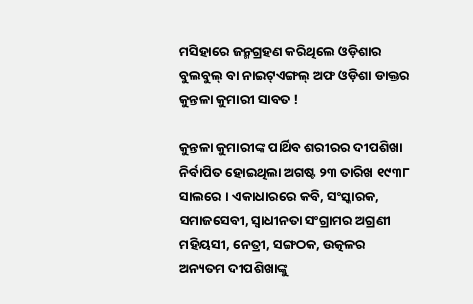ମସିହାରେ ଜନ୍ମଗ୍ରହଣ କରିଥିଲେ ଓଡ଼ିଶାର ବୁଲବୁଲ୍ ବା ନାଇଟ୍ଏଙ୍ଗଲ୍ ଅଫ ଓଡ଼ିଶା ଡାକ୍ତର କୁନ୍ତଳା କୁମାରୀ ସାବତ !

କୁନ୍ତଳା କୁମାରୀଙ୍କ ପାର୍ଥିବ ଶରୀରର ଦୀପଶିଖା ନିର୍ବାପିତ ହୋଇଥିଲା ଅଗଷ୍ଟ ୨୩ ତାରିଖ ୧୯୩୮ ସାଲରେ । ଏକାଧାରରେ କବି, ସଂସ୍କାରକ, ସମାଜସେବୀ, ସ୍ଵାଧୀନତା ସଂଗ୍ରାମର ଅଗ୍ରଣୀ ମହିୟସୀ, ନେତ୍ରୀ, ସଙ୍ଗଠକ, ଉତ୍କଳର ଅନ୍ୟତମ ଦୀପଶିଖାଙ୍କୁ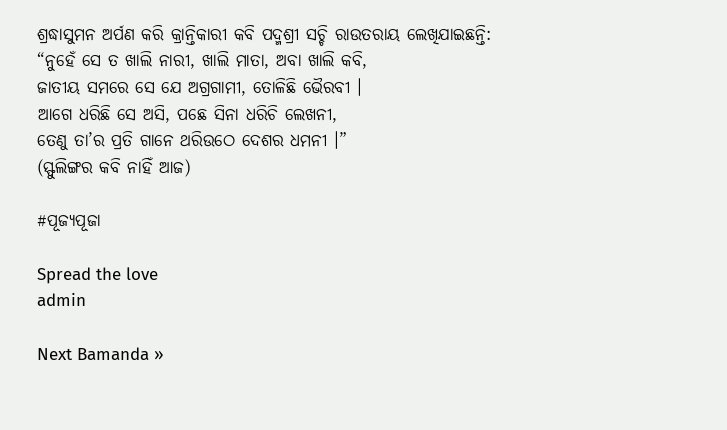ଶ୍ରଦ୍ଧାସୁମନ ଅର୍ପଣ କରି କ୍ରାନ୍ତିକାରୀ କବି ପଦ୍ମଶ୍ରୀ ସଚ୍ଚି ରାଉତରାୟ ଲେଖିଯାଇଛନ୍ତି:
“ନୁହେଁ ସେ ତ ଖାଲି ନାରୀ, ଖାଲି ମାତା, ଅବା ଖାଲି କବି,
ଜାତୀୟ ସମରେ ସେ ଯେ ଅଗ୍ରଗାମୀ, ତୋଳିଛି ଭୈରବୀ ।
ଆଗେ ଧରିଛି ସେ ଅସି, ପଛେ ସିନା ଧରିଚି ଲେଖନୀ,
ତେଣୁ ତା’ର ପ୍ରତି ଗାନେ ଥରିଉଠେ ଦେଶର ଧମନୀ ।”
(ସ୍ଫୁଲିଙ୍ଗର କବି ନାହିଁ ଆଜ)

#ପୂଜ୍ୟପୂଜା

Spread the love
admin

Next Bamanda »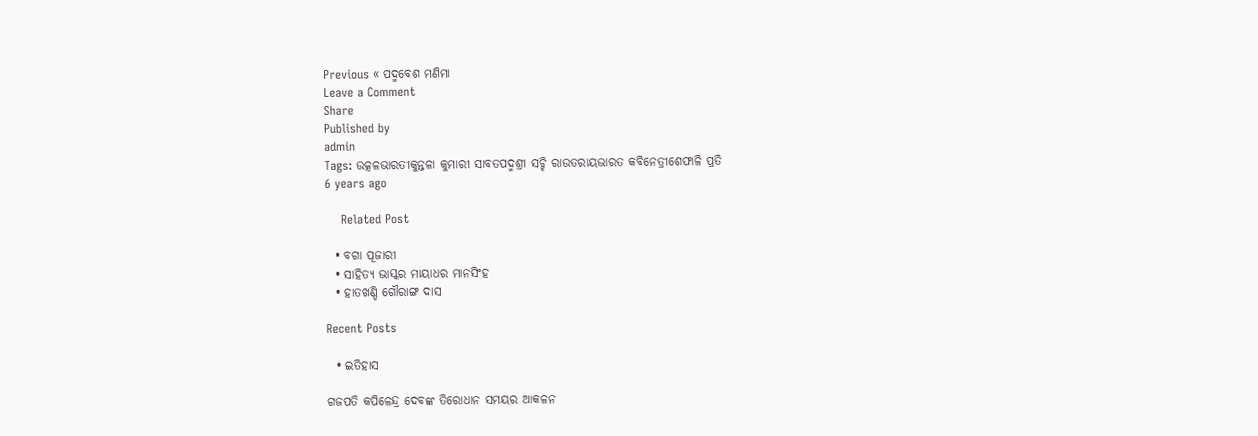Previous « ପଦ୍ମବେଶ ମଣିମା
Leave a Comment
Share
Published by
admin
Tags: ଉତ୍କଳଭାରତୀକୁନ୍ତଳା କୁମାରୀ ସାବତପଦ୍ମଶ୍ରୀ ସଚ୍ଚି ରାଉତରାୟଭାରତ କବିନେତ୍ରୀଶେଫାଳି ପ୍ରତି
6 years ago

    Related Post

  • ବଗା ପୂଜାରୀ
  • ସାହିତ୍ୟ ଭାସ୍କର ମାୟାଧର ମାନସିଂହ
  • ହାତଖଣ୍ଡି ଗୌରାଙ୍ଗ ଦାସ

Recent Posts

  • ଇତିହାସ

ଗଜପତି କପିଳେନ୍ଦ୍ର ଦେବଙ୍କ ତିରୋଧାନ ସମୟର ଆକଳନ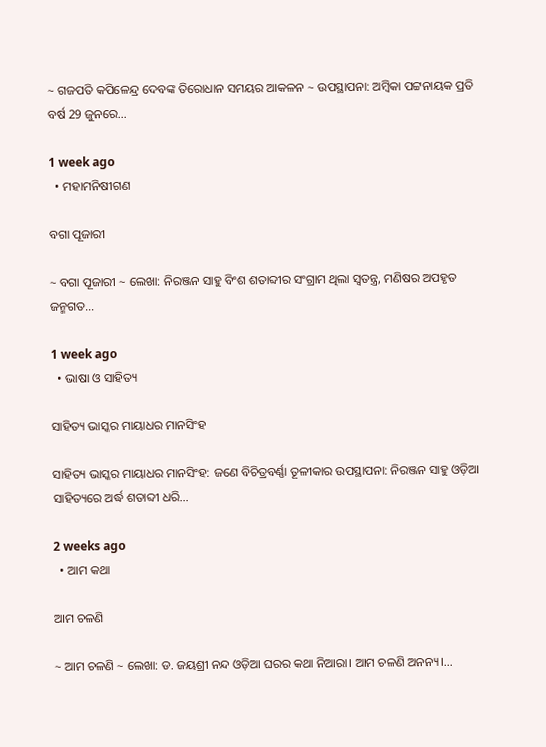~ ଗଜପତି କପିଳେନ୍ଦ୍ର ଦେବଙ୍କ ତିରୋଧାନ ସମୟର ଆକଳନ ~ ଉପସ୍ଥାପନା: ଅମ୍ବିକା ପଟ୍ଟନାୟକ ପ୍ରତି ବର୍ଷ 29 ଜୁନରେ…

1 week ago
  • ମହାମନିଷୀଗଣ

ବଗା ପୂଜାରୀ

~ ବଗା ପୂଜାରୀ ~ ଲେଖା: ନିରଞ୍ଜନ ସାହୁ ବିଂଶ ଶତାବ୍ଦୀର ସଂଗ୍ରାମ ଥିଲା ସ୍ଵତନ୍ତ୍ର, ମଣିଷର ଅପହୃତ ଜନ୍ମଗତ…

1 week ago
  • ଭାଷା ଓ ସାହିତ୍ୟ

ସାହିତ୍ୟ ଭାସ୍କର ମାୟାଧର ମାନସିଂହ

ସାହିତ୍ୟ ଭାସ୍କର ମାୟାଧର ମାନସିଂହ: ଜଣେ ବିଚିତ୍ରବର୍ଣ୍ଣା ତୂଳୀକାର ଉପସ୍ଥାପନା: ନିରଞ୍ଜନ ସାହୁ ଓଡ଼ିଆ ସାହିତ୍ୟରେ ଅର୍ଦ୍ଧ ଶତାବ୍ଦୀ ଧରି…

2 weeks ago
  • ଆମ କଥା

ଆମ ଚଳଣି

~ ଆମ ଚଳଣି ~ ଲେଖା: ଡ. ଜୟଶ୍ରୀ ନନ୍ଦ ଓଡ଼ିଆ ଘରର କଥା ନିଆରା। ଆମ ଚଳଣି ଅନନ୍ୟ।…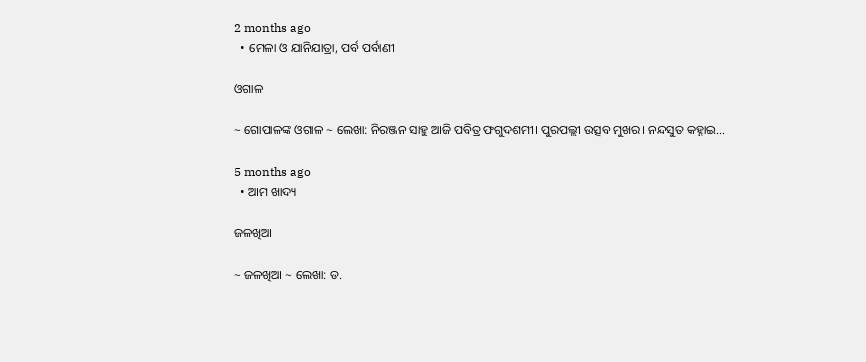2 months ago
  • ମେଳା ଓ ଯାନିଯାତ୍ରା, ପର୍ବ ପର୍ବାଣୀ

ଓଗାଳ

~ ଗୋପାଳଙ୍କ ଓଗାଳ ~ ଲେଖା: ନିରଞ୍ଜନ ସାହୁ ଆଜି ପବିତ୍ର ଫଗୁଦଶମୀ। ପୁରପଲ୍ଲୀ ଉତ୍ସବ ମୁଖର। ନନ୍ଦସୁତ କହ୍ନାଇ…

5 months ago
  • ଆମ ଖାଦ୍ୟ

ଜଳଖିଆ

~ ଜଳଖିଆ ~ ଲେଖା: ଡ.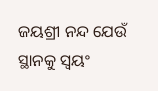ଜୟଶ୍ରୀ ନନ୍ଦ ଯେଉଁ ସ୍ଥାନକୁ ସ୍ବୟଂ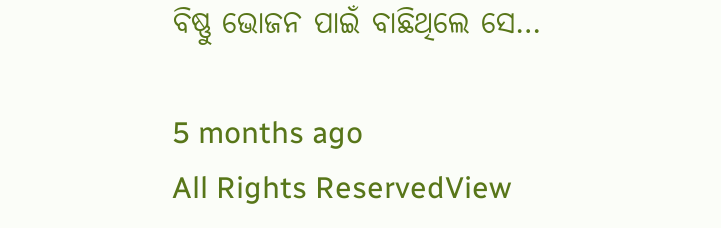ବିଷ୍ଣୁ ଭୋଜନ ପାଇଁ ବାଛିଥିଲେ ସେ…

5 months ago
All Rights ReservedView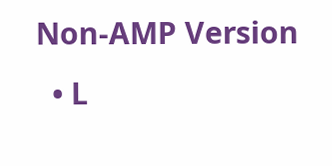Non-AMP Version
  • L